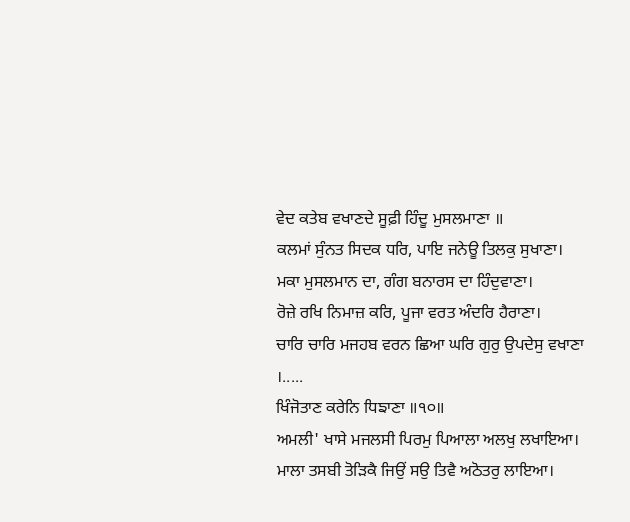ਵੇਦ ਕਤੇਬ ਵਖਾਣਦੇ ਸੂਫ਼ੀ ਹਿੰਦੂ ਮੁਸਲਮਾਣਾ ॥
ਕਲਮਾਂ ਸੁੰਨਤ ਸਿਦਕ ਧਰਿ, ਪਾਇ ਜਨੇਊ ਤਿਲਕੁ ਸੁਖਾਣਾ।
ਮਕਾ ਮੁਸਲਮਾਨ ਦਾ, ਗੰਗ ਬਨਾਰਸ ਦਾ ਹਿੰਦੁਵਾਣਾ।
ਰੋਜ਼ੇ ਰਖਿ ਨਿਮਾਜ਼ ਕਰਿ, ਪੂਜਾ ਵਰਤ ਅੰਦਰਿ ਹੈਰਾਣਾ।
ਚਾਰਿ ਚਾਰਿ ਮਜਹਬ ਵਰਨ ਛਿਆ ਘਰਿ ਗੁਰੁ ਉਪਦੇਸੁ ਵਖਾਣਾ ।.....
ਖਿੰਜੋਤਾਣ ਕਰੇਨਿ ਧਿਙਾਣਾ ॥੧੦॥
ਅਮਲੀ' ਖਾਸੇ ਮਜਲਸੀ ਪਿਰਮੁ ਪਿਆਲਾ ਅਲਖੁ ਲਖਾਇਆ।
ਮਾਲਾ ਤਸਬੀ ਤੋੜਿਕੈ ਜਿਉਂ ਸਉ ਤਿਵੈ ਅਠੋਤਰੁ ਲਾਇਆ।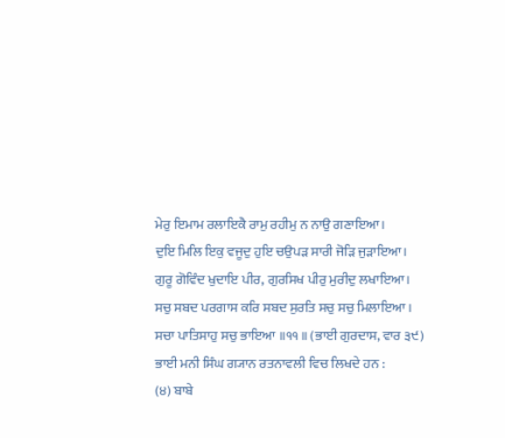ਮੇਰੁ ਇਮਾਮ ਰਲਾਇਕੈ ਰਾਮੁ ਰਹੀਮੁ ਨ ਨਾਉ ਗਣਾਇਆ।
ਦੁਇ ਮਿਲਿ ਇਕੁ ਵਜੂਦੁ ਹੁਇ ਚਉਪੜ ਸਾਰੀ ਜੋੜਿ ਜੁੜਾਇਆ।
ਗੁਰੂ ਗੋਵਿੰਦ ਖੁਦਾਇ ਪੀਰ, ਗੁਰਸਿਖ ਪੀਰੁ ਮੁਰੀਦੁ ਲਖਾਇਆ।
ਸਚੁ ਸਬਦ ਪਰਗਾਸ ਕਰਿ ਸਬਦ ਸੁਰਤਿ ਸਚੁ ਸਚੁ ਮਿਲਾਇਆ ।
ਸਚਾ ਪਾਤਿਸਾਹੁ ਸਚੁ ਭਾਇਆ ॥੧੧॥ (ਭਾਈ ਗੁਰਦਾਸ, ਵਾਰ ੩੯)
ਭਾਈ ਮਨੀ ਸਿੰਘ ਗ੍ਯਾਨ ਰਤਨਾਵਲੀ ਵਿਚ ਲਿਖਦੇ ਹਨ :
(੪) ਬਾਬੇ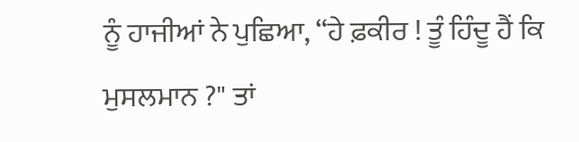ਨੂੰ ਹਾਜੀਆਂ ਨੇ ਪੁਛਿਆ, “ਹੇ ਫ਼ਕੀਰ ! ਤੂੰ ਹਿੰਦੂ ਹੈਂ ਕਿ ਮੁਸਲਮਾਨ ?" ਤਾਂ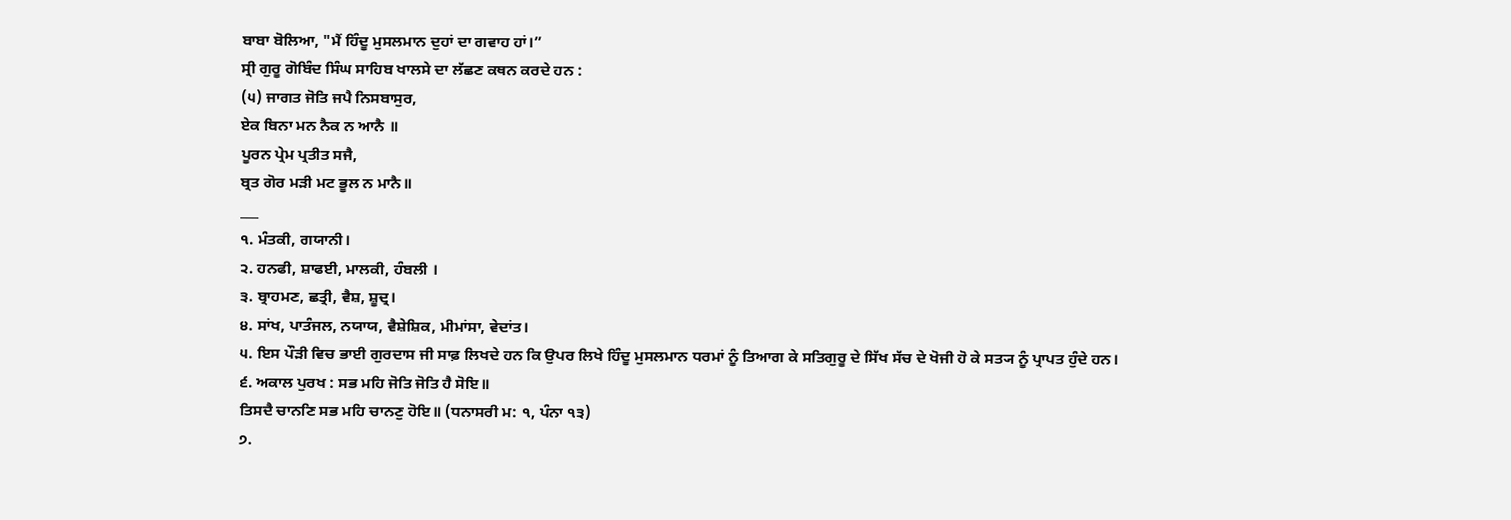ਬਾਬਾ ਬੋਲਿਆ, "ਮੈਂ ਹਿੰਦੂ ਮੁਸਲਮਾਨ ਦੁਹਾਂ ਦਾ ਗਵਾਹ ਹਾਂ।”
ਸ੍ਰੀ ਗੁਰੂ ਗੋਬਿੰਦ ਸਿੰਘ ਸਾਹਿਬ ਖਾਲਸੇ ਦਾ ਲੱਛਣ ਕਥਨ ਕਰਦੇ ਹਨ :
(੫) ਜਾਗਤ ਜੋਤਿ ਜਪੈ ਨਿਸਬਾਸੁਰ,
ਏਕ ਬਿਨਾ ਮਨ ਨੈਕ ਨ ਆਨੈ ॥
ਪੂਰਨ ਪ੍ਰੇਮ ਪ੍ਰਤੀਤ ਸਜੈ,
ਬ੍ਰਤ ਗੋਰ ਮੜੀ ਮਟ ਭੂਲ ਨ ਮਾਨੈ॥
___
੧. ਮੰਤਕੀ, ਗਯਾਨੀ।
੨. ਹਨਫੀ, ਸ਼ਾਫਈ, ਮਾਲਕੀ, ਹੰਬਲੀ ।
੩. ਬ੍ਰਾਹਮਣ, ਛਤ੍ਰੀ, ਵੈਸ਼, ਸ਼ੂਦ੍ਰ।
੪. ਸਾਂਖ, ਪਾਤੰਜਲ, ਨਯਾਯ, ਵੈਸ਼ੇਸ਼ਿਕ, ਮੀਮਾਂਸਾ, ਵੇਦਾਂਤ।
੫. ਇਸ ਪੌੜੀ ਵਿਚ ਭਾਈ ਗੁਰਦਾਸ ਜੀ ਸਾਫ਼ ਲਿਖਦੇ ਹਨ ਕਿ ਉਪਰ ਲਿਖੇ ਹਿੰਦੂ ਮੁਸਲਮਾਨ ਧਰਮਾਂ ਨੂੰ ਤਿਆਗ ਕੇ ਸਤਿਗੁਰੂ ਦੇ ਸਿੱਖ ਸੱਚ ਦੇ ਖੋਜੀ ਹੋ ਕੇ ਸਤ੍ਯ ਨੂੰ ਪ੍ਰਾਪਤ ਹੁੰਦੇ ਹਨ।
੬. ਅਕਾਲ ਪੁਰਖ : ਸਭ ਮਹਿ ਜੋਤਿ ਜੋਤਿ ਹੈ ਸੋਇ॥
ਤਿਸਦੈ ਚਾਨਣਿ ਸਭ ਮਹਿ ਚਾਨਣੁ ਹੋਇ॥ (ਧਨਾਸਰੀ ਮ: ੧, ਪੰਨਾ ੧੩)
੭.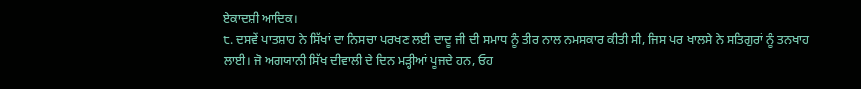ਏਕਾਦਸ਼ੀ ਆਦਿਕ।
੮. ਦਸਵੇਂ ਪਾਤਸ਼ਾਹ ਨੇ ਸਿੱਖਾਂ ਦਾ ਨਿਸਚਾ ਪਰਖਣ ਲਈ ਦਾਦੂ ਜੀ ਦੀ ਸਮਾਧ ਨੂੰ ਤੀਰ ਨਾਲ ਨਮਸਕਾਰ ਕੀਤੀ ਸੀ, ਜਿਸ ਪਰ ਖਾਲਸੇ ਨੇ ਸਤਿਗੁਰਾਂ ਨੂੰ ਤਨਖਾਹ ਲਾਈ। ਜੋ ਅਗਯਾਨੀ ਸਿੱਖ ਦੀਵਾਲੀ ਦੇ ਦਿਨ ਮੜ੍ਹੀਆਂ ਪੂਜਦੇ ਹਨ, ਓਹ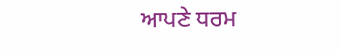ਆਪਣੇ ਧਰਮ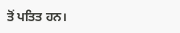ਤੋਂ ਪਤਿਤ ਹਨ।